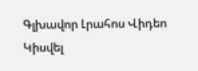Գլխավոր Լրահոս Վիդեո Կիսվել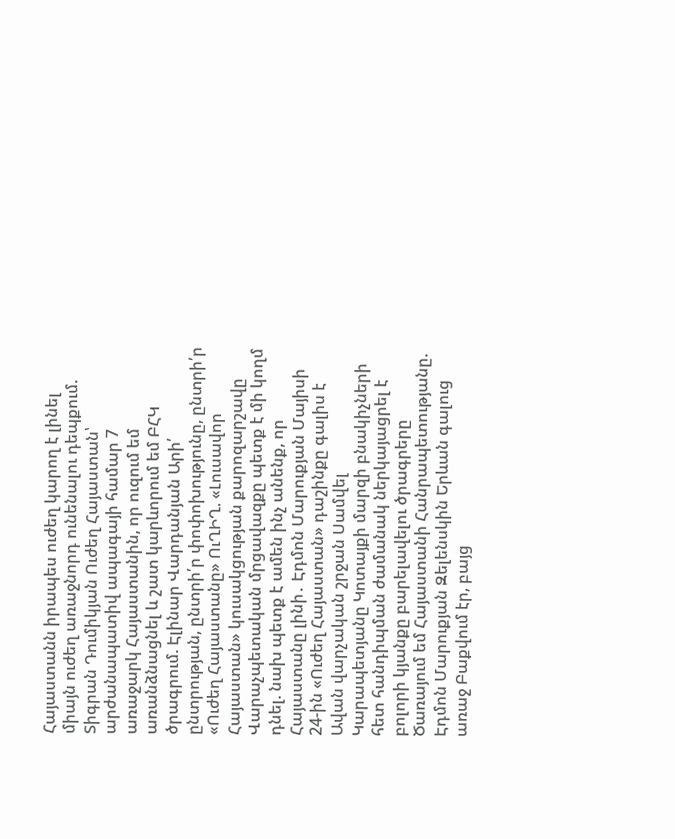Հայաստանն իրապես ուժեղ կարող է լինել միայն ուժեղ առաջնորդ ունենալու դեպքում. Տիգրան Դումիկյան Ուժեղ Հայաստան՝ արժանապատիվ ապագայի համար 7 առաջարկ Հայաստանին, որ ուզում եմ առանձնացնել և շատ կարևորում եմ ԲՀԿ ծրագրում. Էլինար Վարդանյան Արի՛ ընտրության, ընտրի՛ր փոփոխությունը, ընտրի՛ր «Ուժեղ Հայաստանը» ՈւՂԻՂ. «Լուսավոր Հայաստան» կուսակցության քարոզարշավը Վարաչպետական մրցավազքը պետք է մի կողմ դնել. նախ պետք է ամեն ինչ անենք, որ Հայաստանը լինի․ Էդմոն Մարուքյան Մայիսի 24-ին «Ուժեղ Հայաստան» դաշինքը գալիս է Ավան վարչական շրջան Սամվել Կարապետյանը Կոտայքի մարզի բնակիչների հետ հանդիպման ժամանակ ներկայացրել է բոլորի կյանքը բարելավելու ծրագրերը Ծառայում եմ Հայաստանի Հանրապետությանը. Էդմոն Մարուքյան Զելենսկին Երևան գալուց առաջ Բաքվում էր, բայց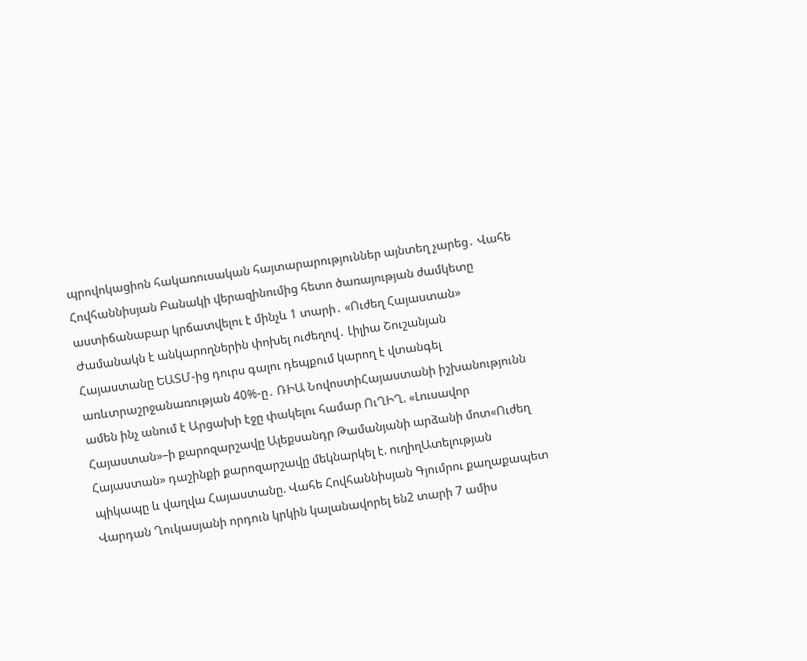պրովոկացիոն հակառուսական հայտարարություններ այնտեղ չարեց․ Վահե Հովհաննիսյան Բանակի վերազինումից հետո ծառայության ժամկետը աստիճանաբար կրճատվելու է մինչև 1 տարի․ «Ուժեղ Հայաստան» Ժամանակն է անկարողներին փոխել ուժեղով․ Լիլիա Շուշանյան
Հայաստանը ԵԱՏՄ-ից դուրս գալու դեպքում կարող է վտանգել առևտրաշրջանառության 40%-ը․ ՌԻԱ ՆովոստիՀայաստանի իշխանությունն ամեն ինչ անում է Արցախի էջը փակելու համար ՈւՂԻՂ. «Լուսավոր Հայաստան»–ի քարոզարշավը Ալեքսանդր Թամանյանի արձանի մոտ«Ուժեղ Հայաստան» դաշինքի քարոզարշավը մեկնարկել է. ուղիղԱտելության պիկապը և վաղվա Հայաստանը. Վահե Հովհաննիսյան Գյումրու քաղաքապետ Վարդան Ղուկասյանի որդուն կրկին կալանավորել են2 տարի 7 ամիս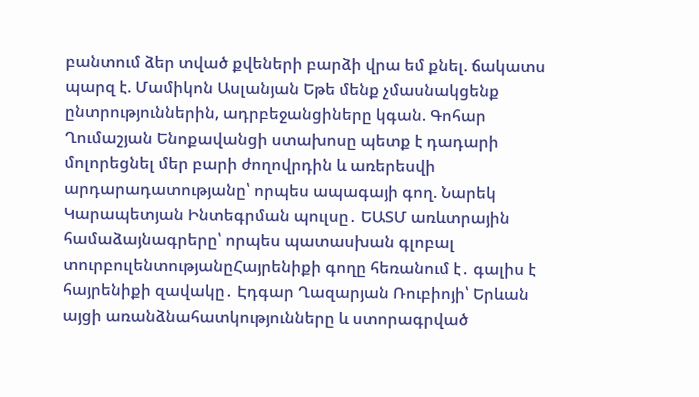բանտում ձեր տված քվեների բարձի վրա եմ քնել. ճակատս պարզ է. Մամիկոն Ասլանյան Եթե մենք չմասնակցենք ընտրություններին, ադրբեջանցիները կգան. Գոհար Ղումաշյան Ենոքավանցի ստախոսը պետք է դադարի մոլորեցնել մեր բարի ժողովրդին և առերեսվի արդարադատությանը՝ որպես ապագայի գող. Նարեկ Կարապետյան Ինտեգրման պուլսը․ ԵԱՏՄ առևտրային համաձայնագրերը՝ որպես պատասխան գլոբալ տուրբուլենտությանըՀայրենիքի գողը հեռանում է․ գալիս է հայրենիքի զավակը․ Էդգար Ղազարյան Ռուբիոյի՝ Երևան այցի առանձնահատկությունները և ստորագրված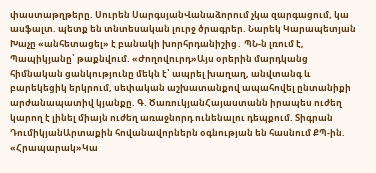փաստաթղթերը. Սուրեն ՍարգսյանՎանաձորում չկա զարգացում, կա ասֆալտ. պետք են տնտեսական լուրջ ծրագրեր. Նարեկ Կարապետյան Խաչը «անհետացել» է բանակի խորհրդանիշից․ ՊՆ-ն լռում է, Պապիկյանը՝ թաքնվում. «Ժողովուրդ»Այս օրերին մարդկանց հիմնական ցանկությունը մեկն է՝ ապրել խաղաղ, անվտանգ և բարեկեցիկ երկրում, սեփական աշխատանքով ապահովել ընտանիքի արժանապատիվ կյանքը. Գ. ԾառուկյանՀայաստանն իրապես ուժեղ կարող է լինել միայն ուժեղ առաջնորդ ունենալու դեպքում. Տիգրան ԴումիկյանԱրտաքին հովանավորներն օգնության են հասնում ՔՊ-ին. «Հրապարակ»Կա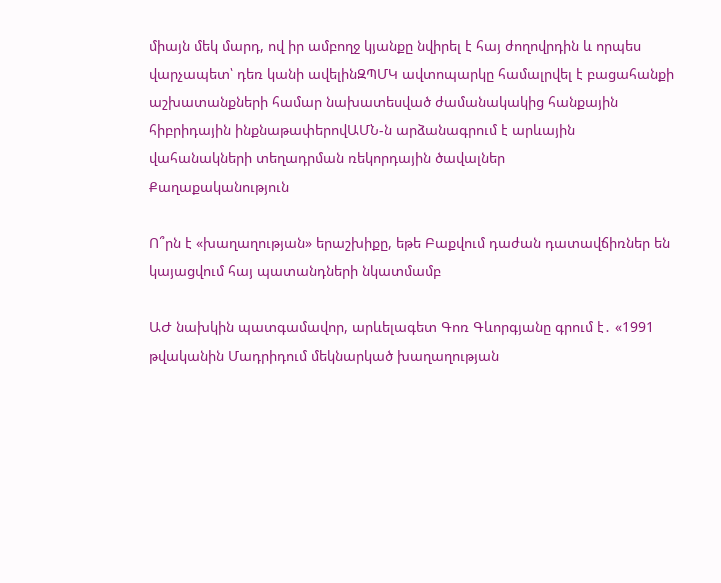միայն մեկ մարդ, ով իր ամբողջ կյանքը նվիրել է հայ ժողովրդին և որպես վարչապետ՝ դեռ կանի ավելինԶՊՄԿ ավտոպարկը համալրվել է բացահանքի աշխատանքների համար նախատեսված ժամանակակից հանքային հիբրիդային ինքնաթափերովԱՄՆ-ն արձանագրում է արևային վահանակների տեղադրման ռեկորդային ծավալներ
Քաղաքականություն

Ո՞րն է «խաղաղության» երաշխիքը, եթե Բաքվում դաժան դատավճիռներ են կայացվում հայ պատանդների նկատմամբ

ԱԺ նախկին պատգամավոր, արևելագետ Գոռ Գևորգյանը գրում է․ «1991 թվականին Մադրիդում մեկնարկած խաղաղության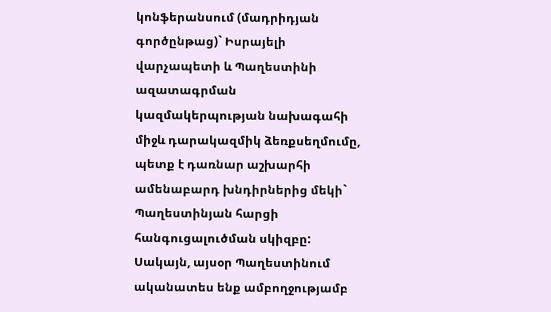կոնֆերանսում (մադրիդյան գործընթաց)` Իսրայելի վարչապետի և Պաղեստինի ազատագրման կազմակերպության նախագահի միջև դարակազմիկ ձեռքսեղմումը, պետք է դառնար աշխարհի ամենաբարդ խնդիրներից մեկի` Պաղեստինյան հարցի հանգուցալուծման սկիզբը: Սակայն, այսօր Պաղեստինում ականատես ենք ամբողջությամբ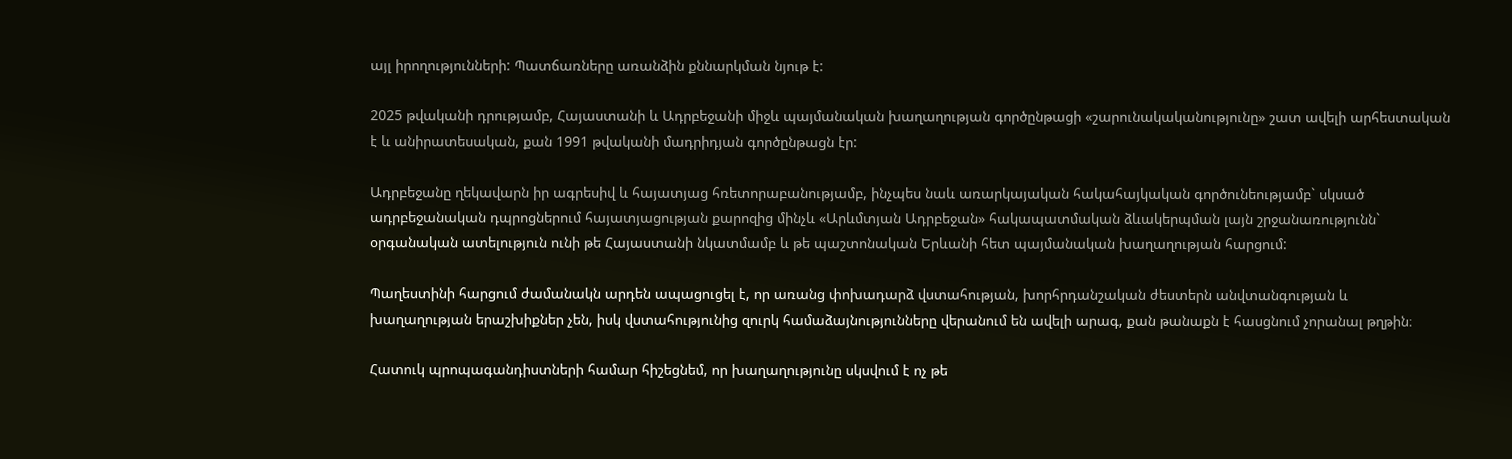այլ իրողությունների: Պատճառները առանձին քննարկման նյութ է:

2025 թվականի դրությամբ, Հայաստանի և Ադրբեջանի միջև պայմանական խաղաղության գործընթացի «շարունակականությունը» շատ ավելի արհեստական է և անիրատեսական, քան 1991 թվականի մադրիդյան գործընթացն էր:

Ադրբեջանը ղեկավարն իր ագրեսիվ և հայատյաց հռետորաբանությամբ, ինչպես նաև առարկայական հակահայկական գործունեությամբ` սկսած ադրբեջանական դպրոցներում հայատյացության քարոզից մինչև «Արևմտյան Ադրբեջան» հակապատմական ձևակերպման լայն շրջանառությունն` օրգանական ատելություն ունի թե Հայաստանի նկատմամբ և թե պաշտոնական Երևանի հետ պայմանական խաղաղության հարցում:

Պաղեստինի հարցում ժամանակն արդեն ապացուցել է, որ առանց փոխադարձ վստահության, խորհրդանշական ժեստերն անվտանգության և խաղաղության երաշխիքներ չեն, իսկ վստահությունից զուրկ համաձայնությունները վերանում են ավելի արագ, քան թանաքն է հասցնում չորանալ թղթին։

Հատուկ պրոպագանդիստների համար հիշեցնեմ, որ խաղաղությունը սկսվում է ոչ թե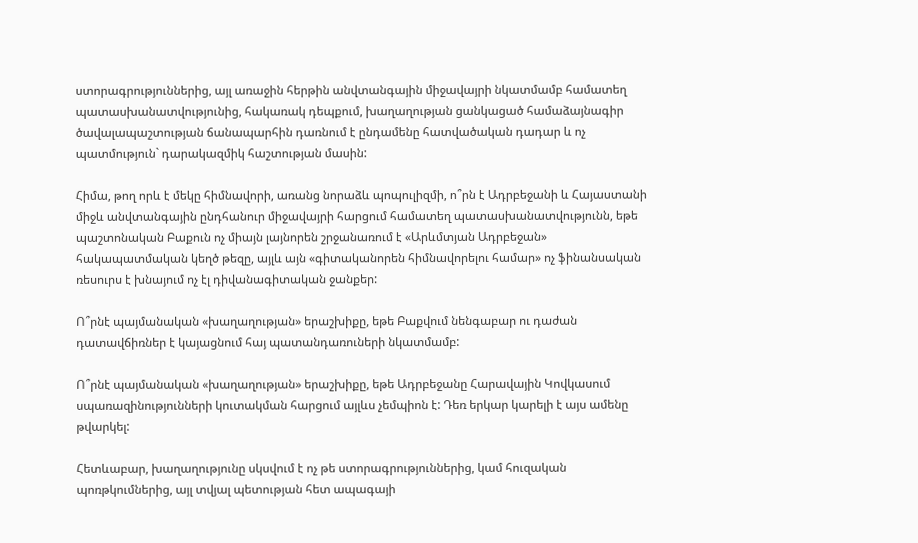ստորագրություններից, այլ առաջին հերթին անվտանգային միջավայրի նկատմամբ համատեղ պատասխանատվությունից, հակառակ դեպքում, խաղաղության ցանկացած համաձայնագիր ծավալապաշտության ճանապարհին դառնում է ընդամենը հատվածական դադար և ոչ պատմություն` դարակազմիկ հաշտության մասին:

Հիմա, թող որև է մեկը հիմնավորի, առանց նորաձև պոպուլիզմի, ո՞րն է Ադրբեջանի և Հայաստանի միջև անվտանգային ընդհանուր միջավայրի հարցում համատեղ պատասխանատվությունն, եթե պաշտոնական Բաքուն ոչ միայն լայնորեն շրջանառում է «Արևմտյան Ադրբեջան» հակապատմական կեղծ թեզը, այլև այն «գիտականորեն հիմնավորելու համար» ոչ ֆինանսական ռեսուրս է խնայում ոչ էլ դիվանագիտական ջանքեր:

Ո՞րնէ պայմանական «խաղաղության» երաշխիքը, եթե Բաքվում նենգաբար ու դաժան դատավճիռներ է կայացնում հայ պատանդառուների նկատմամբ:

Ո՞րնէ պայմանական «խաղաղության» երաշխիքը, եթե Ադրբեջանը Հարավային Կովկասում սպառազինությունների կուտակման հարցում այլևս չեմպիոն է: Դեռ երկար կարելի է այս ամենը թվարկել:

Հետևաբար, խաղաղությունը սկսվում է ոչ թե ստորագրություններից, կամ հուզական պոռթկումներից, այլ տվյալ պետության հետ ապագայի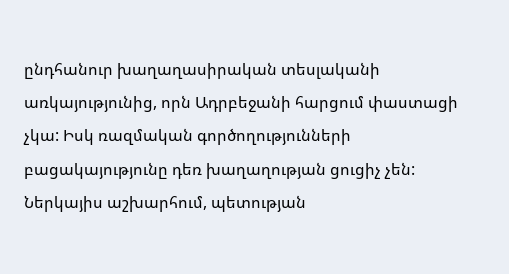ընդհանուր խաղաղասիրական տեսլականի առկայությունից, որն Ադրբեջանի հարցում փաստացի չկա: Իսկ ռազմական գործողությունների բացակայությունը դեռ խաղաղության ցուցիչ չեն: Ներկայիս աշխարհում, պետության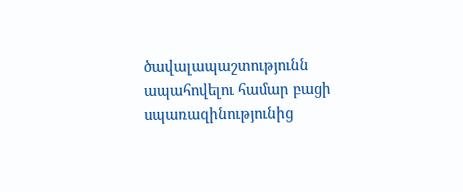ծավալապաշտությունն ապահովելու համար բացի սպառազինությունից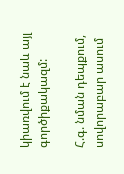կիառվում է նաև այլ գործիքակազմ:

Հ.գ. նման դեպքում, սովորաբար ասում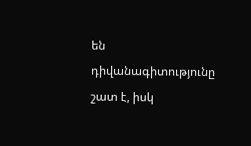են դիվանագիտությունը շատ է, իսկ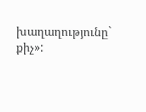խաղաղությունը` քիչ»: